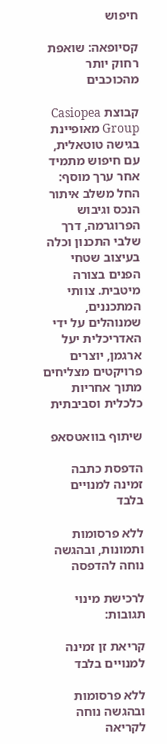חיפוש

קסיופאה: שואפת רחוק יותר מהכוכבים

קבוצת Casiopea Group מאופיינת בגישה טוטאלית, עם חיפוש מתמיד אחר ערך מוסף: החל משלב איתור הנכס וגיבוש הפרוגרמה, דרך שלבי התכנון וכלה בעיצוב שטחי הפנים בצורה מיטבית. צוותי המתכננים, שמנוהלים על ידי האדריכלית יעל ארגמן, יוצרים פרויקטים מצליחים מתוך אחריות כלכלית וסביבתית

שיתוף בוואטסאפ

הדפסת כתבה זמינה למנויים בלבד

ללא פרסומות ותמונות, ובהגשה נוחה להדפסה

לרכישת מינוי
תגובות:

קריאת זן זמינה למנויים בלבד

ללא פרסומות ובהגשה נוחה לקריאה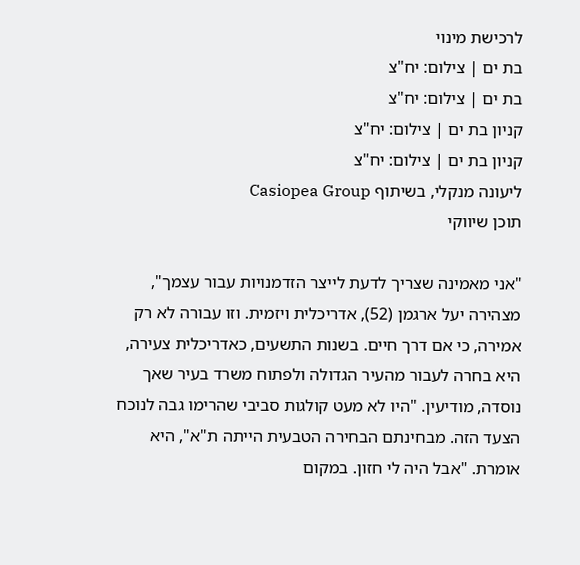לרכישת מינוי
בת ים | צילום: יח"צ
בת ים | צילום: יח"צ
קניון בת ים | צילום: יח"צ
קניון בת ים | צילום: יח"צ
ליעונה מנקלי, בשיתוף Casiopea Group
תוכן שיווקי

"אני מאמינה שצריך לדעת לייצר הזדמנויות עבור עצמך", מצהירה יעל ארגמן (52), אדריכלית ויזמית. וזו עבורה לא רק אמירה, כי אם דרך חיים. בשנות התשעים, כאדריכלית צעירה, היא בחרה לעבור מהעיר הגדולה ולפתוח משרד בעיר שאך נוסדה, מודיעין. "היו לא מעט קולגות סביבי שהרימו גבה לנוכח הצעד הזה. מבחינתם הבחירה הטבעית הייתה ת"א", היא אומרת. "אבל היה לי חזון. במקום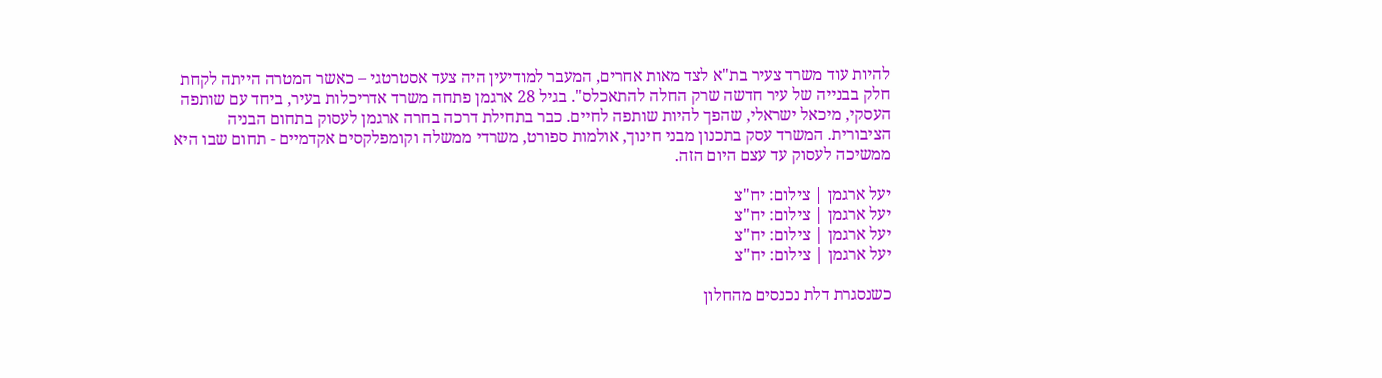להיות עוד משרד צעיר בת"א לצד מאות אחרים, המעבר למודיעין היה צעד אסטרטגי – כאשר המטרה הייתה לקחת חלק בבנייה של עיר חדשה שרק החלה להתאכלס". בגיל 28 ארגמן פתחה משרד אדריכלות בעיר, ביחד עם שותפה העסקי, מיכאל ישראלי, שהפך להיות שותפה לחיים. כבר בתחילת דרכה בחרה ארגמן לעסוק בתחום הבניה הציבורית. המשרד עסק בתכנון מבני חינוך, אולמות ספורט, משרדי ממשלה וקומפלקסים אקדמיים - תחום שבו היא ממשיכה לעסוק עד עצם היום הזה.

יעל ארגמן | צילום: יח"צ
יעל ארגמן | צילום: יח"צ
יעל ארגמן | צילום: יח"צ
יעל ארגמן | צילום: יח"צ

כשנסגרת דלת נכנסים מהחלון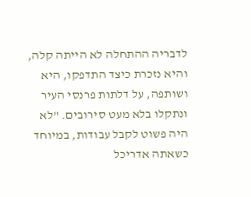לדבריה ההתחלה לא הייתה קלה, והיא נזכרת כיצד התדפקו, היא ושותפה, על דלתות פרנסי העיר ונתקלו בלא מעט סירובים. "לא היה פשוט לקבל עבודות, במיוחד כשאתה אדריכל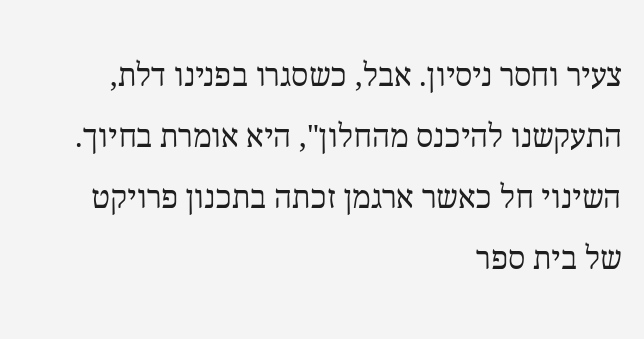צעיר וחסר ניסיון. אבל, כשסגרו בפנינו דלת, התעקשנו להיכנס מהחלון", היא אומרת בחיוך. השינוי חל כאשר ארגמן זכתה בתכנון פרויקט של בית ספר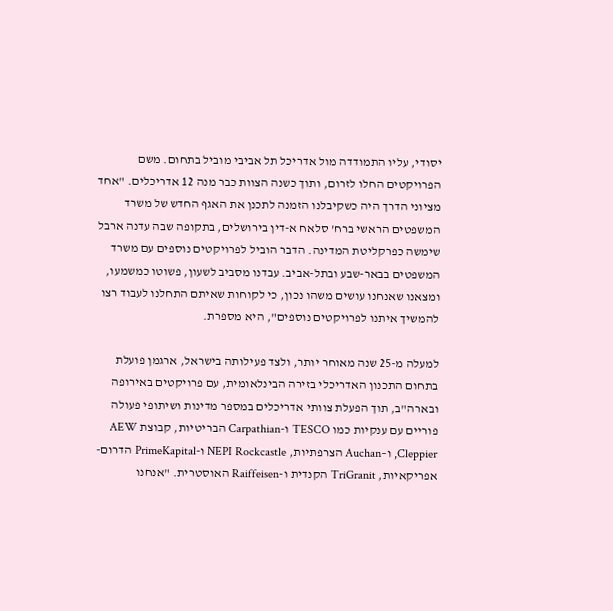יסודי, עליו התמודדה מול אדריכל תל אביבי מוביל בתחום. משם הפרויקטים החלו לזרום, ותוך כשנה הצוות כבר מנה 12 אדריכלים. "אחד מציוני הדרך היה כשקיבלנו הזמנה לתכנן את האגף החדש של משרד המשפטים הראשי ברח' סלאח א-דין בירושלים, בתקופה שבה עדנה ארבל שימשה כפרקליטת המדינה. הדבר הוביל לפרויקטים נוספים עם משרד המשפטים בבאר-שבע ובתל-אביב. עבדנו מסביב לשעון, פשוטו כמשמעו, ומצאנו שאנחנו עושים משהו נכון, כי לקוחות שאיתם התחלנו לעבוד רצו להמשיך איתנו לפרויקטים נוספים", היא מספרת.

למעלה מ-25 שנה מאוחר יותר, ולצד פעילותה בישראל, ארגמן פועלת בתחום התכנון האדריכלי בזירה הבינלאומית, עם פרויקטים באירופה ובארה"ב, תוך הפעלת צוותי אדריכלים במספר מדינות ושיתופי פעולה פוריים עם ענקיות כמו TESCO ו-Carpathian הבריטיות, קבוצת AEW ,Cleppier ו–Auchan הצרפתיות, NEPI Rockcastle ו-PrimeKapital הדרום-אפריקאיות, TriGranit הקנדית ו-Raiffeisen האוסטרית. "אנחנו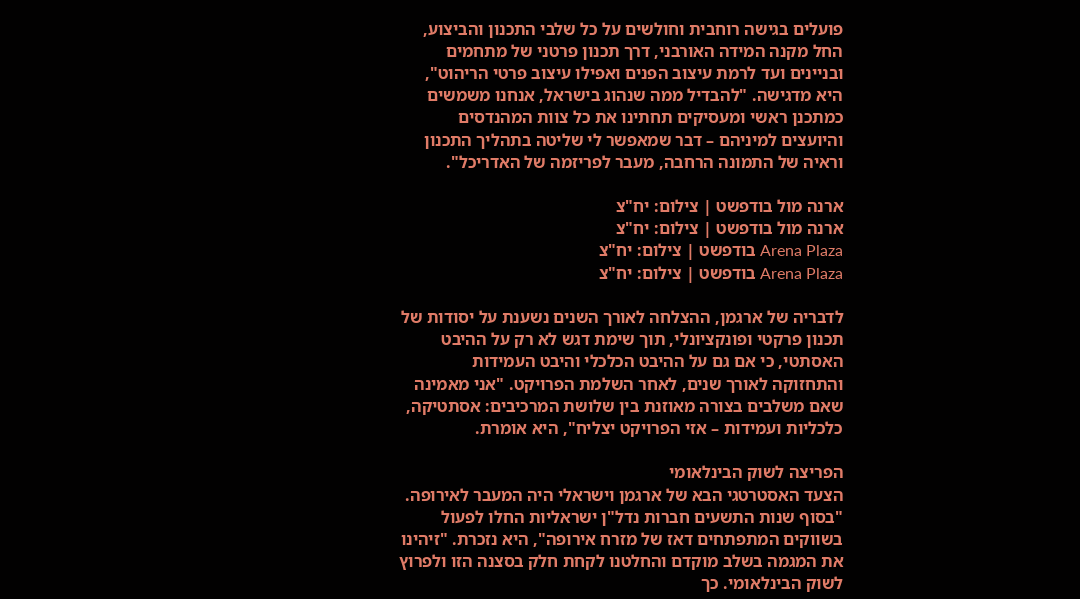פועלים בגישה רוחבית וחולשים על כל שלבי התכנון והביצוע, החל מקנה המידה האורבני, דרך תכנון פרטני של מתחמים ובניינים ועד לרמת עיצוב הפנים ואפילו עיצוב פרטי הריהוט", היא מדגישה. "להבדיל ממה שנהוג בישראל, אנחנו משמשים כמתכנן ראשי ומעסיקים תחתינו את כל צוות המהנדסים והיועצים למיניהם – דבר שמאפשר לי שליטה בתהליך התכנון וראיה של התמונה הרחבה, מעבר לפריזמה של האדריכל".

ארנה מול בודפשט | צילום: יח"צ
ארנה מול בודפשט | צילום: יח"צ
Arena Plaza בודפשט | צילום: יח"צ
Arena Plaza בודפשט | צילום: יח"צ

לדבריה של ארגמן, ההצלחה לאורך השנים נשענת על יסודות של תכנון פרקטי ופונקציונלי, תוך שימת דגש לא רק על ההיבט האסתטי, כי אם גם על ההיבט הכלכלי והיבט העמידות והתחזוקה לאורך שנים, לאחר השלמת הפרויקט. "אני מאמינה שאם משלבים בצורה מאוזנת בין שלושת המרכיבים: אסתטיקה, כלכליות ועמידות – אזי הפרויקט יצליח", היא אומרת.

הפריצה לשוק הבינלאומי
הצעד האסטרטגי הבא של ארגמן וישראלי היה המעבר לאירופה. "בסוף שנות התשעים חברות נדל"ן ישראליות החלו לפעול בשווקים המתפתחים דאז של מזרח אירופה", היא נזכרת. "זיהינו את המגמה בשלב מוקדם והחלטנו לקחת חלק בסצנה הזו ולפרוץ לשוק הבינלאומי. כך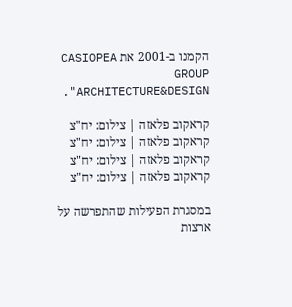הקמנו ב-2001 את CASIOPEA GROUP ARCHITECTURE&DESIGN".

קראקוב פלאזה | צילום: יח"צ
קראקוב פלאזה | צילום: יח"צ
קראקוב פלאזה | צילום: יח"צ
קראקוב פלאזה | צילום: יח"צ

במסגרת הפעילות שהתפרשה על ארצות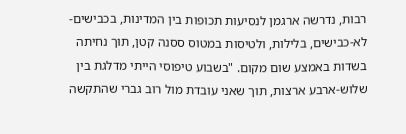רבות, נדרשה ארגמן לנסיעות תכופות בין המדינות, בכבישים-לא-כבישים, בלילות, ולטיסות במטוס ססנה קטן, תוך נחיתה בשדות באמצע שום מקום. "בשבוע טיפוסי הייתי מדלגת בין שלוש-ארבע ארצות, תוך שאני עובדת מול רוב גברי שהתקשה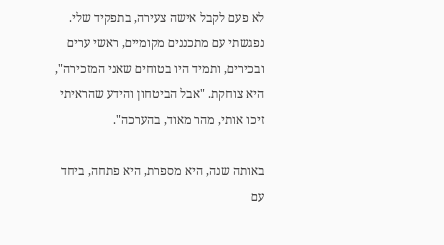לא פעם לקבל אישה צעירה, בתפקיד שלי. נפגשתי עם מתכננים מקומיים, ראשי ערים ובכירים, ותמיד היו בטוחים שאני המזכירה", היא צוחקת. "אבל הביטחון והידע שהראיתי זיכו אותי, מהר מאוד, בהערכה".

באותה שנה, היא מספרת, היא פתחה, ביחד עם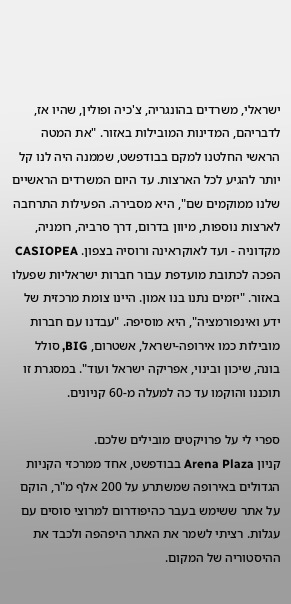ישראלי, משרדים בהונגריה, צ'כיה ופולין, שהיו אז, לדבריהם, המדינות המובילות באזור. "את המטה הראשי החלטנו למקם בבודפשט, שממנה היה לנו קל יותר להגיע לכל הארצות. עד היום המשרדים הראשיים שלנו ממוקמים שם", היא מסבירה. הפעילות התרחבה לארצות נוספות, מיוון בדרום, דרך סרביה, רומניה, מקדוניה - ועד לאוקראינה ורוסיה בצפון. CASIOPEA הפכה לכתובת מועדפת עבור חברות ישראליות שפעלו באזור. "יזמים נתנו בנו אמון. היינו צומת מרכזית של ידע ואינפורמציה", היא מוסיפה. "עבדנו עם חברות מובילות כמו אירופה-ישראל, אשטרום, BIG, סולל בונה, שיכון ובינוי, אפריקה ישראל ועוד". במסגרת זו תוכננו והוקמו עד כה למעלה מ-60 קניונים.

ספרי לי על פרויקטים מובילים שלכם.
קניון Arena Plaza בבודפשט, אחד ממרכזי הקניות הגדולים באירופה שמשתרע על 200 אלף מ"ר, הוקם על אתר ששימש בעבר כהיפודרום למרוצי סוסים עם עגלות. רציתי לשמר את האתר היפהפה ולכבד את ההיסטוריה של המקום.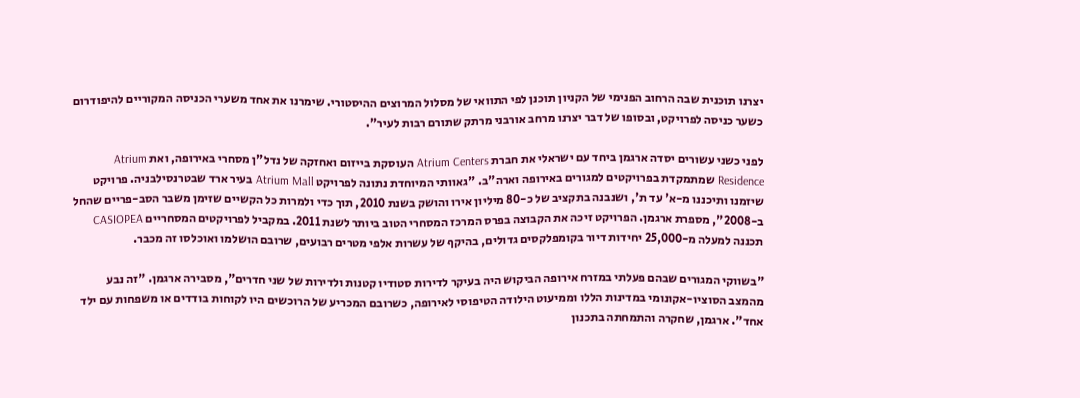יצרנו תוכנית שבה הרחוב הפנימי של הקניון תוכנן לפי התוואי של מסלול המרוצים ההיסטורי. שימרנו את אחד משערי הכניסה המקוריים להיפודרום כשער כניסה לפרויקט, ובסופו של דבר יצרנו מרחב אורבני מרתק שתורם רבות לעיר".

לפני כשני עשורים יסדה ארגמן ביחד עם ישראלי את חברת Atrium Centers העוסקת בייזום ואחזקה של נדל"ן מסחרי באירופה, ואת Atrium Residence שמתמקדת בפרויקטים למגורים באירופה וארה"ב. "גאוותי המיוחדת נתונה לפרויקט Atrium Mall בעיר ארד שבטרנסילבניה. פרויקט שיזמנו ותיכננו מ-א' עד ת', ושנבנה בתקציב של כ-80 מיליון אירו והושק בשנת 2010, תוך כדי ולמרות כל הקשיים שזימן משבר הסב-פריים שהחל ב-2008", מספרת ארגמן. הפרויקט זיכה את הקבוצה בפרס המרכז המסחרי הטוב ביותר לשנת 2011. במקביל לפרויקטים המסחריים CASIOPEA תכננה למעלה מ-25,000 יחידות דיור בקומפלקסים גדולים, בהיקף של עשרות אלפי מטרים רבועים, שרובם הושלמו ואוכלסו זה מכבר.

"בשווקי המגורים שבהם פעלתי במזרח אירופה הביקוש היה בעיקר לדירות סטודיו קטנות ולדירות של שני חדרים", מסבירה ארגמן. "זה נבע מהמצב הסוציו-אקונומי במדינות הללו וממיעוט הילודה הטיפוסי לאירופה, כשרובם המכריע של הרוכשים היו לקוחות בודדים או משפחות עם ילד אחד". ארגמן, שחקרה והתמחתה בתכנון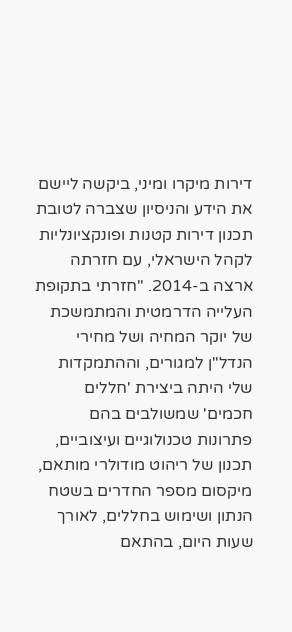דירות מיקרו ומיני, ביקשה ליישם את הידע והניסיון שצברה לטובת תכנון דירות קטנות ופונקציונליות לקהל הישראלי, עם חזרתה ארצה ב-2014. "חזרתי בתקופת העלייה הדרמטית והמתמשכת של יוקר המחיה ושל מחירי הנדל"ן למגורים, וההתמקדות שלי היתה ביצירת 'חללים חכמים' שמשולבים בהם פתרונות טכנולוגיים ועיצוביים, תכנון של ריהוט מודולרי מותאם, מיקסום מספר החדרים בשטח הנתון ושימוש בחללים, לאורך שעות היום, בהתאם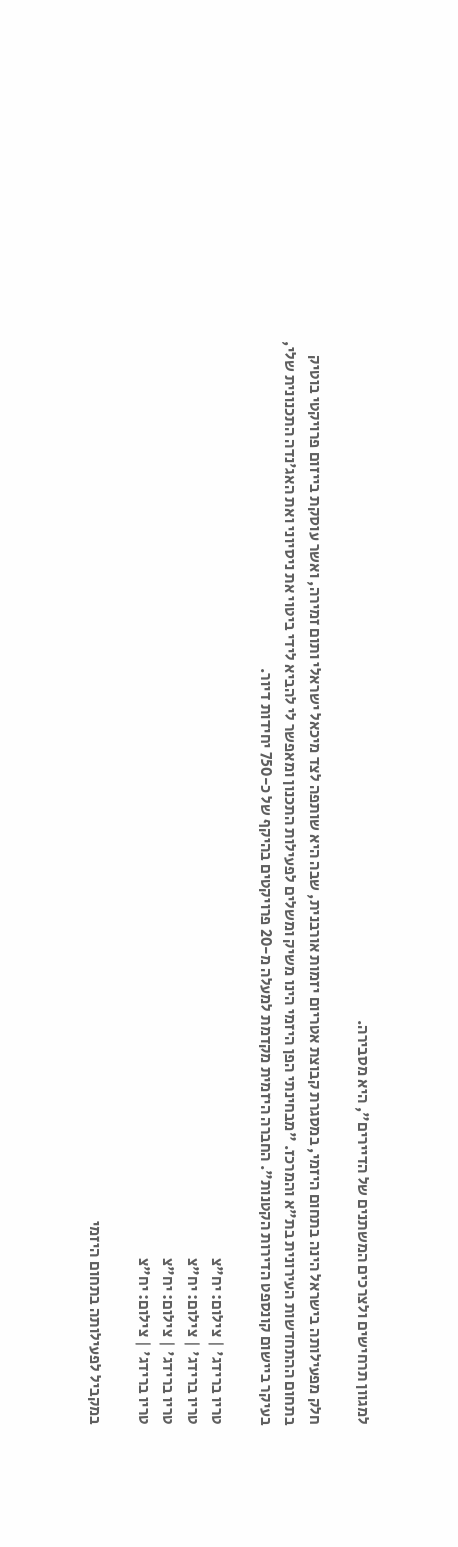למגוון תרחישים ולצרכים המשתנים של הדיירים", היא מסבירה.

חלק מפעילותה בישראל הינה בתחום היזמי, במסגרת קבוצת אטריום יזמות אורבנית, שבה היא שותפה לצד מיכאל ישראלי ותום זמירה, ואשר עוסקת בייזום פרויקטי בוטיק בתחום ההתחדשות העירונית בת"א והמרכז. "מבחינתי הפן היזמי הינו משיק ומשלים לפעילות התכנון ומאפשר לי להביא לידי ביטוי את ניסיוני ואת האג'נדה התכנונית שלי, בעיקר ביישום קונספט הדירות הקטנות". החברה היזמית מקדמת למעלה מ-20 פרויקטים בהיקף של כ-750 יחידות דיור.

טריו ברידג' | צילום: יח"צ
טריו ברידג' | צילום: יח"צ
טריו ברידג' | צילום: יח"צ
טריו ברידג' | צילום: יח"צ

במקביל לפעילותה בתחום היזמי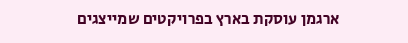ארגמן עוסקת בארץ בפרויקטים שמייצגים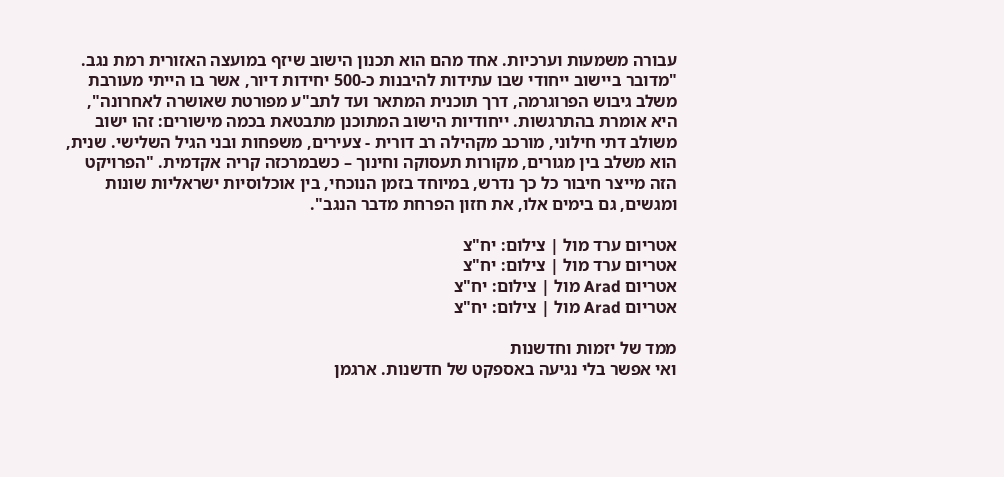עבורה משמעות וערכיות. אחד מהם הוא תכנון הישוב שיזף במועצה האזורית רמת נגב. "מדובר ביישוב ייחודי שבו עתידות להיבנות כ-500 יחידות דיור, אשר בו הייתי מעורבת משלב גיבוש הפרוגרמה, דרך תוכנית המתאר ועד לתב"ע מפורטת שאושרה לאחרונה", היא אומרת בהתרגשות. ייחודיות הישוב המתוכנן מתבטאת בכמה מישורים: זהו ישוב משולב דתי חילוני, מורכב מקהילה רב דורית - צעירים, משפחות ובני הגיל השלישי. שנית, הוא משלב בין מגורים, מקורות תעסוקה וחינוך – כשבמרכזה קריה אקדמית. "הפרויקט הזה מייצר חיבור כל כך נדרש, במיוחד בזמן הנוכחי, בין אוכלוסיות ישראליות שונות ומגשים, גם בימים אלו, את חזון הפרחת מדבר הנגב".

אטריום ערד מול | צילום: יח"צ
אטריום ערד מול | צילום: יח"צ
אטריום Arad מול | צילום: יח"צ
אטריום Arad מול | צילום: יח"צ

ממד של יזמות וחדשנות
ואי אפשר בלי נגיעה באספקט של חדשנות. ארגמן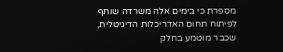מספרת כי בימים אלה משרדה שותף לפיתוח תחום האדריכלות הדיגיטלית, שכבר מוטמע בחלק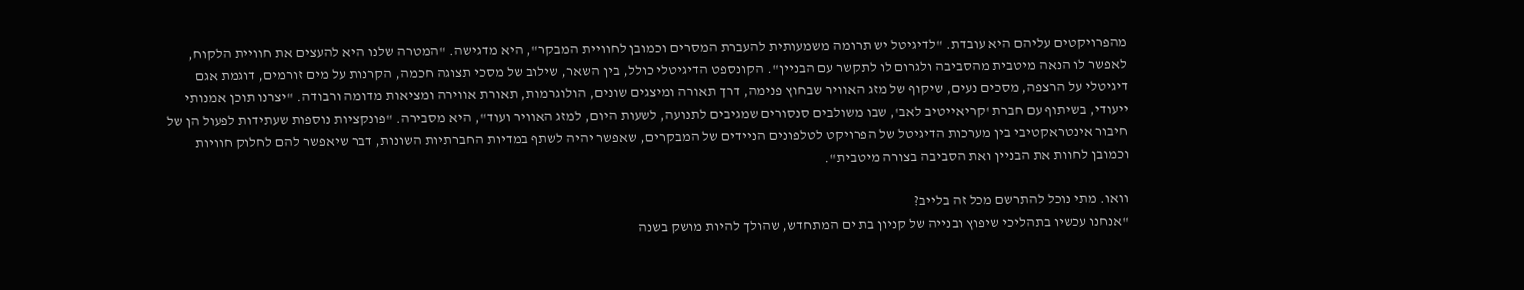מהפרויקטים עליהם היא עובדת. "לדיגיטל יש תרומה משמעותית להעברת המסרים וכמובן לחוויית המבקר", היא מדגישה. "המטרה שלנו היא להעצים את חוויית הלקוח, לאפשר לו הנאה מיטבית מהסביבה ולגרום לו לתקשר עם הבניין". הקונספט הדיגיטלי כולל, בין השאר, שילוב של מסכי תצוגה חכמה, הקרנות על מים זורמים, דוגמת אגם דיגיטלי על הרצפה, מסכים נעים, שיקוף של מזג האוויר שבחוץ פנימה, דרך תאורה ומיצגים שונים, הולוגרמות, תאורת אווירה ומציאות מדומה ורבודה. "יצרנו תוכן אמנותי ייעודי, בשיתוף עם חברת 'קריאייטיב לאב', שבו משולבים סנסורים שמגיבים לתנועה, לשעות היום, למזג האוויר ועוד", היא מסבירה. "פונקציות נוספות שעתידות לפעול הן של חיבור אינטראקטיבי בין מערכות הדיגיטל של הפרויקט לטלפונים הניידים של המבקרים, שאפשר יהיה לשתף במדיות החברתיות השונות, דבר שיאפשר להם לחלוק חוויות וכמובן לחוות את הבניין ואת הסביבה בצורה מיטבית".

וואו. מתי נוכל להתרשם מכל זה בלייב?
"אנחנו עכשיו בתהליכי שיפוץ ובנייה של קניון בת ים המתחדש, שהולך להיות מושק בשנה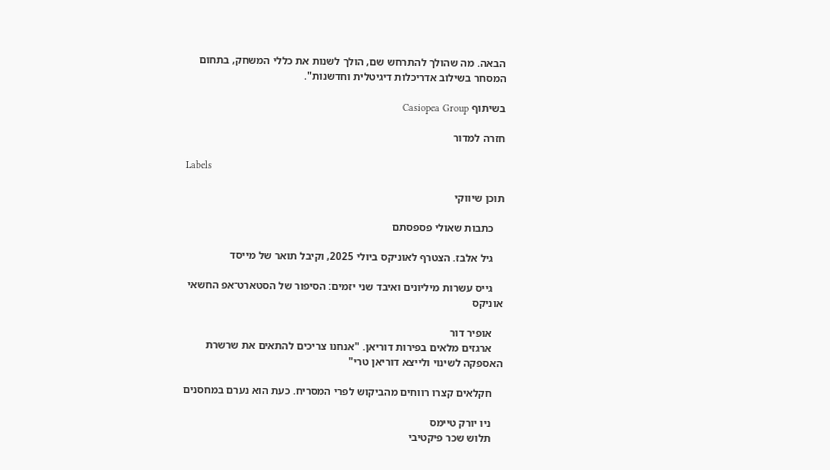הבאה. מה שהולך להתרחש שם, הולך לשנות את כללי המשחק, בתחום המסחר בשילוב אדריכלות דיגיטלית וחדשנות".

בשיתוף Casiopea Group

חזרה למדור

Labels

תוכן שיווקי

    כתבות שאולי פספסתם

    גיל אלבז. הצטרף לאוניקס ביולי 2025, וקיבל תואר של מייסד

    גייס עשרות מיליונים ואיבד שני יזמים: הסיפור של הסטארט־אפ החשאי אוניקס

    אופיר דור
    ארגזים מלאים בפירות דוריאן. "אנחנו צריכים להתאים את שרשרת האספקה לשינוי ולייצא דוריאן טרי"

    חקלאים קצרו רווחים מהביקוש לפרי המסריח. כעת הוא נערם במחסנים

    ניו יורק טיימס
    תלוש שכר פיקטיבי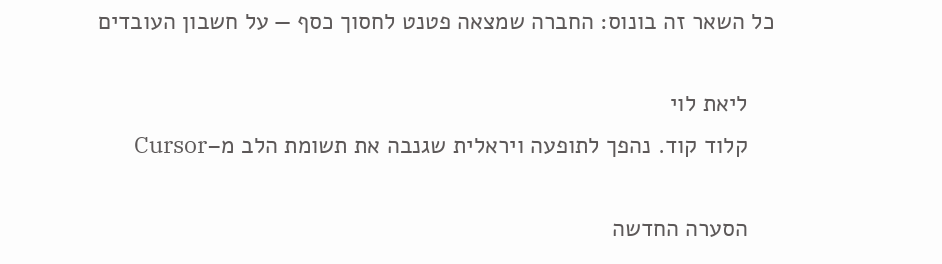כל השאר זה בונוס: החברה שמצאה פטנט לחסוך כסף — על חשבון העובדים

    ליאת לוי
    קלוד קוד. נהפך לתופעה ויראלית שגנבה את תשומת הלב מ–Cursor

    הסערה החדשה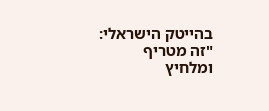בהייטק הישראלי: "זה מטריף ומלחיץ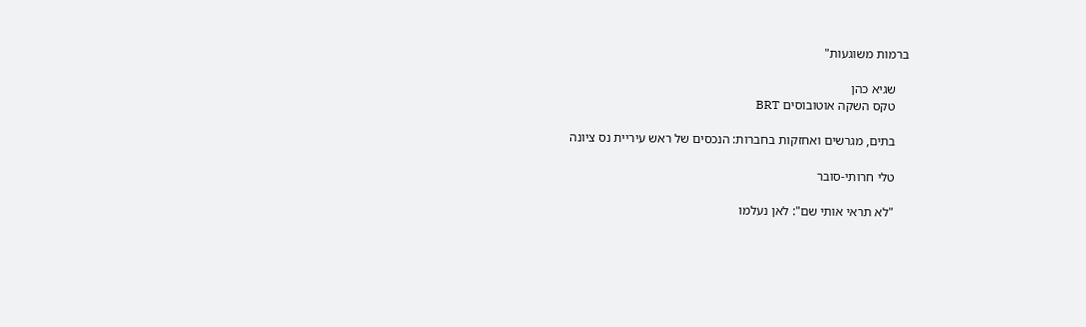ברמות משוגעות"

    שגיא כהן
    טקס השקה אוטובוסים BRT

    בתים, מגרשים ואחזקות בחברות: הנכסים של ראש עיריית נס ציונה

    טלי חרותי-סובר

    "לא תראי אותי שם": לאן נעלמו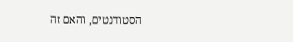הסטודנטים, והאם זה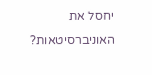יחסל את האוניברסיטאות?